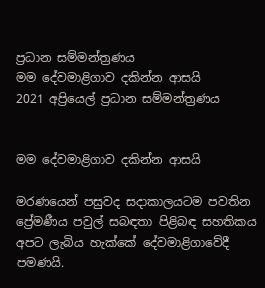ප්‍රධාන සම්මන්ත්‍රණය
මම දේවමාළිගාව දකින්න ආසයි
2021 අප්‍රියෙල් ප්‍රධාන සම්මන්ත්‍රණය


මම දේවමාළිගාව දකින්න ආසයි

මරණයෙන් පසුවද සදාකාලයටම පවතින ප්‍රේමණීය පවුල් සබඳතා පිළිබඳ සහතිකය අපට ලැබිය හැක්කේ දේවමාළිගාවේදී පමණයි.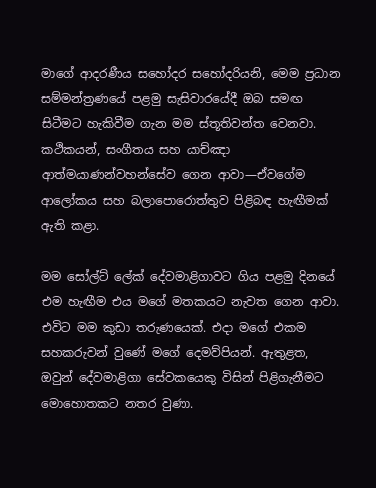මාගේ ආදරණීය සහෝදර සහෝදරියනි, මෙම ප්‍රධාන සම්මන්ත්‍රණයේ පළමු සැසිවාරයේදී ඔබ සමඟ සිටීමට හැකිවීම ගැන මම ස්තූතිවන්ත වෙනවා. කථිකයන්, සංගීතය සහ යාච්ඤා ආත්මයාණන්වහන්සේව ගෙන ආවා—ඒවගේම ආලෝකය සහ බලාපොරොත්තුව පිළිබඳ හැඟීමක් ඇති කළා.

මම සෝල්ට් ලේක් දේවමාළිගාවට ගිය පළමු දිනයේ එම හැඟීම එය මගේ මතකයට නැවත ගෙන ආවා. එවිට මම කුඩා තරුණයෙක්. එදා මගේ එකම සහකරුවන් වුණේ මගේ දෙමව්පියන්. ඇතුළත, ඔවුන් දේවමාළිගා සේවකයෙකු විසින් පිළිගැනීමට මොහොතකට නතර වුණා.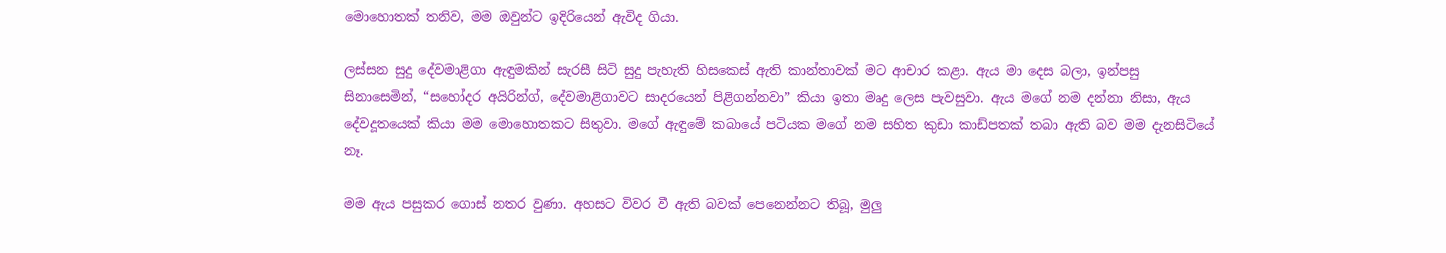මොහොතක් තනිව, මම ඔවුන්ට ඉදිරියෙන් ඇවිද ගියා.

ලස්සන සුදු දේවමාළිගා ඇඳුමකින් සැරසී සිටි සුදු පැහැති හිසකෙස් ඇති කාන්තාවක් මට ආචාර කළා. ඇය මා දෙස බලා, ඉන්පසු සිනාසෙමින්, “සහෝදර අයිරින්ග්, දේවමාළිගාවට සාදරයෙන් පිළිගන්නවා” කියා ඉතා මෘදු ලෙස පැවසුවා. ඇය මගේ නම දන්නා නිසා, ඇය දේවදූතයෙක් කියා මම මොහොතකට සිතුවා. මගේ ඇඳුමේ කබායේ පටියක මගේ නම සහිත කුඩා කාඩ්පතක් තබා ඇති බව මම දැනසිටියේ නෑ.

මම ඇය පසුකර ගොස් නතර වුණා. අහසට විවර වී ඇති බවක් පෙනෙන්නට තිබූ, මුලු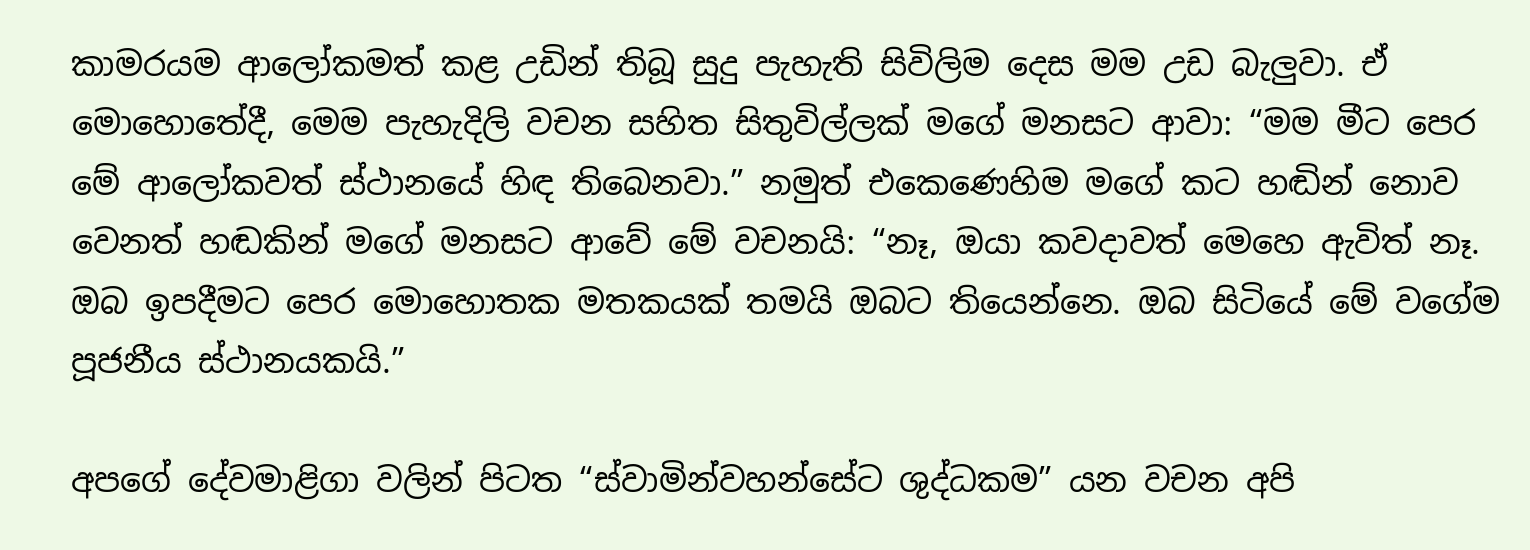කාමරයම ආලෝකමත් කළ උඩින් තිබූ සුදු පැහැති සිවිලිම දෙස මම උඩ බැලුවා. ඒ මොහොතේදී, මෙම පැහැදිලි වචන සහිත සිතුවිල්ලක් මගේ මනසට ආවා: “මම මීට පෙර මේ ආලෝකවත් ස්ථානයේ හිඳ තිබෙනවා.” නමුත් එකෙණෙහිම මගේ කට හඬින් නොව වෙනත් හඬකින් මගේ මනසට ආවේ මේ වචනයි: “නෑ, ඔයා කවදාවත් මෙහෙ ඇවිත් නෑ. ඔබ ඉපදීමට පෙර මොහොතක මතකයක් තමයි ඔබට තියෙන්නෙ. ඔබ සිටියේ මේ වගේම පූජනීය ස්ථානයකයි.”

අපගේ දේවමාළිගා වලින් පිටත “ස්වාමින්වහන්සේට ශුද්ධකම” යන වචන අපි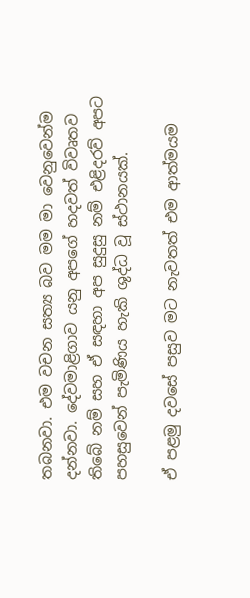තබනවා. එම වචන සත්‍ය බව මම මා වෙනුවෙන්ම දන්නවා. දේවමාළිගාව යනු අපගේ හදවත් විවෘතව තිබේ නම් සහ ඒ සඳහා අප සුදුසු නම් එළිදරව් අපට පහසුවෙන් පැමිණිය හැකි ශුද්ධ වූ ස්ථානයක්.

ඒ පළමු දවසේ පසුව මට නැවතත් එම ආත්මයම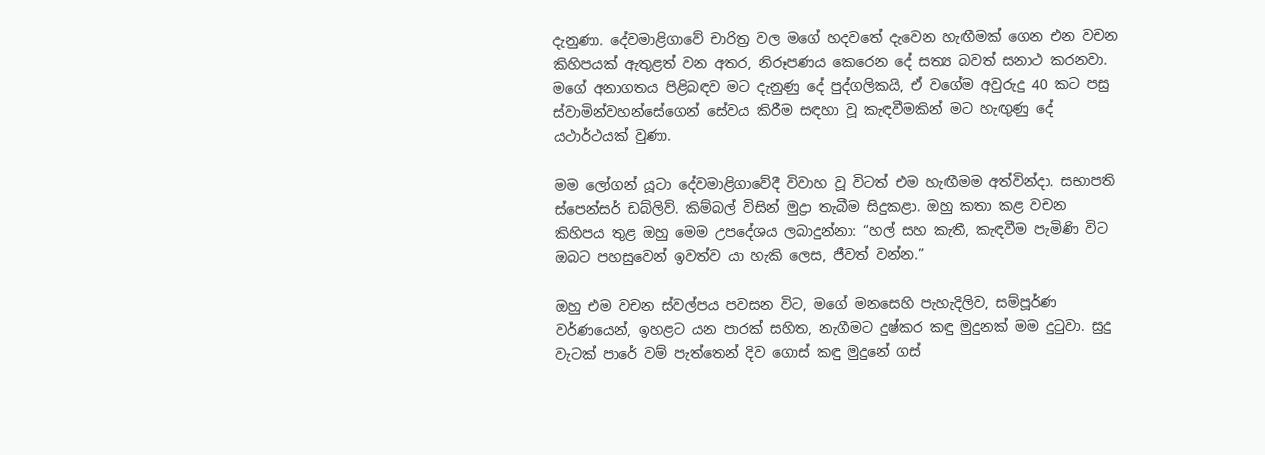දැනුණා. දේවමාළිගාවේ චාරිත්‍ර වල මගේ හදවතේ දැවෙන හැඟීමක් ගෙන එන වචන කිහිපයක් ඇතුළත් වන අතර, නිරූපණය කෙරෙන දේ සත්‍ය බවත් සනාථ කරනවා. මගේ අනාගතය පිළිබඳව මට දැනුණු දේ පුද්ගලිකයි, ඒ වගේම අවුරුදු 40 කට පසු ස්වාමින්වහන්සේගෙන් සේවය කිරීම සඳහා වූ කැඳවීමකින් මට හැඟුණු දේ යථාර්ථයක් වුණා.

මම ලෝගන් යූටා දේවමාළිගාවේදී විවාහ වූ විටත් එම හැඟීමම අත්වින්දා. සභාපති ස්පෙන්සර් ඩබ්ලිව්. කිම්බල් විසින් මුද්‍රා තැබීම සිදුකළා. ඔහු කතා කළ වචන කිහිපය තුළ ඔහු මෙම උපදේශය ලබාදුන්නා: “හල් සහ කැතී, කැඳවීම පැමිණි විට ඔබට පහසුවෙන් ඉවත්ව යා හැකි ලෙස, ජීවත් වන්න.”

ඔහු එම වචන ස්වල්පය පවසන විට, මගේ මනසෙහි පැහැදිලිව, සම්පූර්ණ වර්ණයෙන්, ඉහළට යන පාරක් සහිත, නැගීමට දුෂ්කර කඳු මුදුනක් මම දුටුවා. සුදු වැටක් පාරේ වම් පැත්තෙන් දිව ගොස් කඳු මුදුනේ ගස්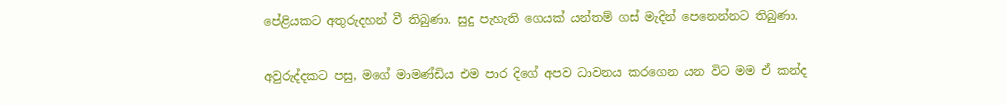පේළියකට අතුරුදහන් වී තිබුණා. සුදු පැහැති ගෙයක් යන්තම් ගස් මැදින් පෙනෙන්නට තිබුණා.

අවුරුද්දකට පසු, මගේ මාමණ්ඩිය එම පාර දිගේ අපව ධාවනය කරගෙන යන විට මම ඒ කන්ද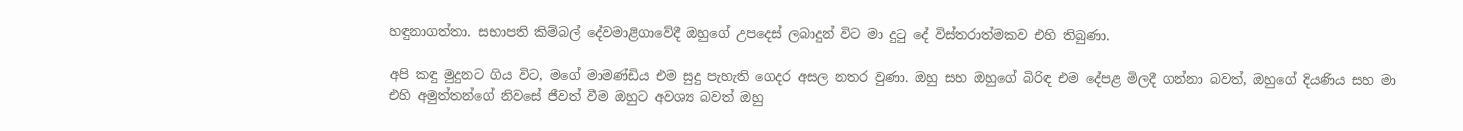හඳුනාගත්තා. සභාපති කිම්බල් දේවමාළිගාවේදී ඔහුගේ උපදෙස් ලබාදුන් විට මා දුටු දේ විස්තරාත්මකව එහි තිබුණා.

අපි කඳු මුදුනට ගිය විට, මගේ මාමණ්ඩිය එම සුදු පැහැති ගෙදර අසල නතර වුණා. ඔහු සහ ඔහුගේ බිරිඳ එම දේපළ මිලදී ගන්නා බවත්, ඔහුගේ දියණිය සහ මා එහි අමුත්තන්ගේ නිවසේ ජීවත් වීම ඔහුට අවශ්‍ය බවත් ඔහු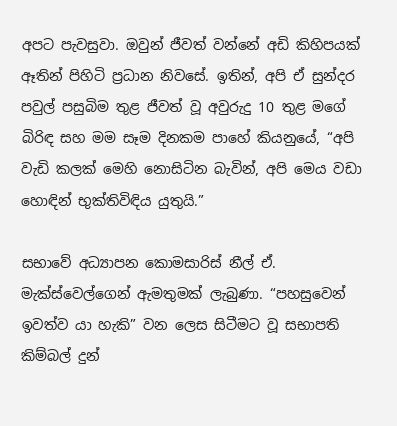අපට පැවසුවා. ඔවුන් ජීවත් වන්නේ අඩි කිහිපයක් ඈතින් පිහිටි ප්‍රධාන නිවසේ. ඉතින්, අපි ඒ සුන්දර පවුල් පසුබිම තුළ ජීවත් වූ අවුරුදු 10 තුළ මගේ බිරිඳ සහ මම සෑම දිනකම පාහේ කියනුයේ, “අපි වැඩි කලක් මෙහි නොසිටින බැවින්, අපි මෙය වඩා හොඳින් භුක්තිවිඳිය යුතුයි.”

සභාවේ අධ්‍යාපන කොමසාරිස් නීල් ඒ. මැක්ස්වෙල්ගෙන් ඇමතුමක් ලැබුණා. “පහසුවෙන් ඉවත්ව යා හැකි” වන ලෙස සිටීමට වූ සභාපති කිම්බල් දුන්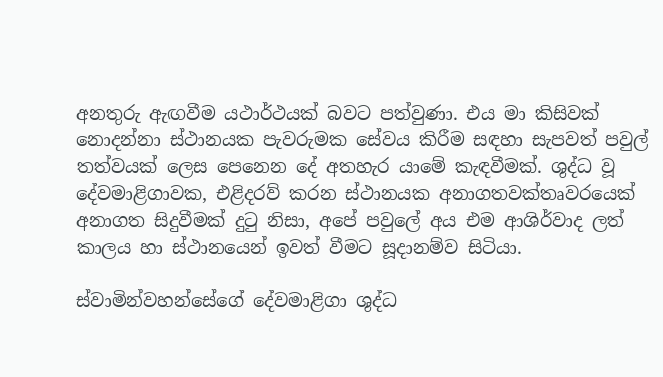අනතුරු ඇඟවීම යථාර්ථයක් බවට පත්වුණා. එය මා කිසිවක් නොදන්නා ස්ථානයක පැවරුමක සේවය කිරීම සඳහා සැපවත් පවුල් තත්වයක් ලෙස පෙනෙන දේ අතහැර යාමේ කැඳවීමක්. ශුද්ධ වූ දේවමාළිගාවක, එළිදරව් කරන ස්ථානයක අනාගතවක්තෘවරයෙක් අනාගත සිදුවීමක් දුටු නිසා, අපේ පවුලේ අය එම ආශිර්වාද ලත් කාලය හා ස්ථානයෙන් ඉවත් වීමට සූදානම්ව සිටියා.

ස්වාමින්වහන්සේගේ දේවමාළිගා ශුද්ධ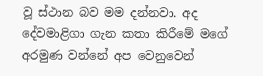වූ ස්ථාන බව මම දන්නවා. අද දේවමාළිගා ගැන කතා කිරීමේ මගේ අරමුණ වන්නේ අප වෙනුවෙන්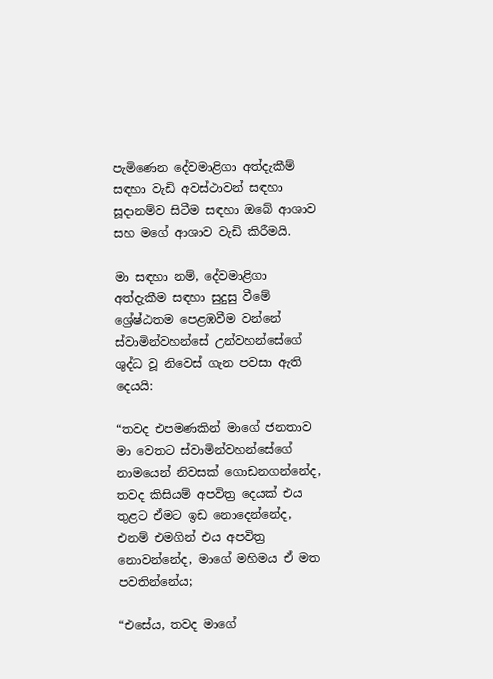පැමිණෙන දේවමාළිගා අත්දැකීම් සඳහා වැඩි අවස්ථාවන් සඳහා සූදානම්ව සිටීම සඳහා ඔබේ ආශාව සහ මගේ ආශාව වැඩි කිරීමයි.

මා සඳහා නම්, දේවමාළිගා අත්දැකීම සඳහා සුදුසු වීමේ ශ්‍රේෂ්ඨතම පෙළඹවීම වන්නේ ස්වාමින්වහන්සේ උන්වහන්සේගේ ශුද්ධ වූ නිවෙස් ගැන පවසා ඇති දෙයයි:

“තවද එපමණකින් මාගේ ජනතාව මා වෙතට ස්වාමින්වහන්සේගේ නාමයෙන් නිවසක් ගොඩනගන්නේද, තවද කිසියම් අපවිත්‍ර දෙයක් එය තුළට ඒමට ඉඩ නොදෙන්නේද, එනම් එමගින් එය අපවිත්‍ර නොවන්නේද, මාගේ මහිමය ඒ මත පවතින්නේය;

“එසේය, තවද මාගේ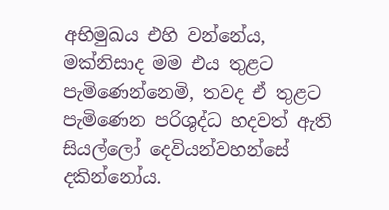අභිමුඛය එහි වන්නේය, මක්නිසාද මම එය තුළට පැමිණෙන්නෙමි, තවද ඒ තුළට පැමිණෙන පරිශුද්ධ හදවත් ඇති සියල්ලෝ දෙවියන්වහන්සේ දකින්නෝය.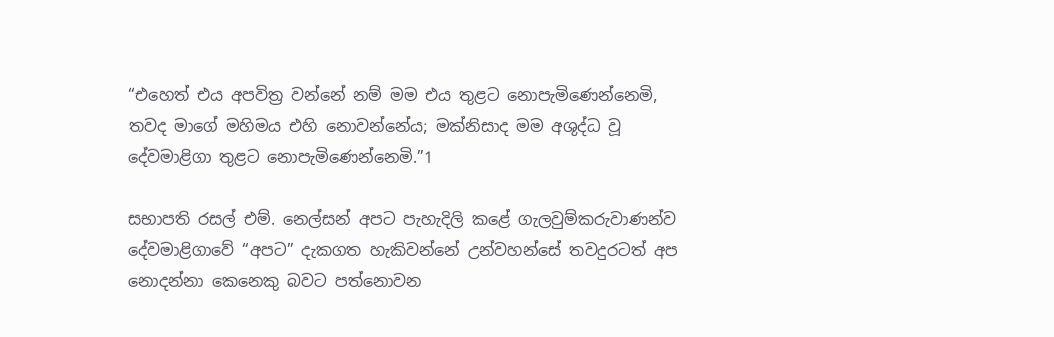“එහෙත් එය අපවිත්‍ර වන්නේ නම් මම එය තුළට නොපැමිණෙන්නෙමි, තවද මාගේ මහිමය එහි නොවන්නේය; මක්නිසාද මම අශුද්ධ වූ දේවමාළිගා තුළට නොපැමිණෙන්නෙමි.”1

සභාපති රසල් එම්. නෙල්සන් අපට පැහැදිලි කළේ ගැලවුම්කරුවාණන්ව දේවමාළිගාවේ “අපට” දැකගත හැකිවන්නේ උන්වහන්සේ තවදුරටත් අප නොදන්නා කෙනෙකු බවට පත්නොවන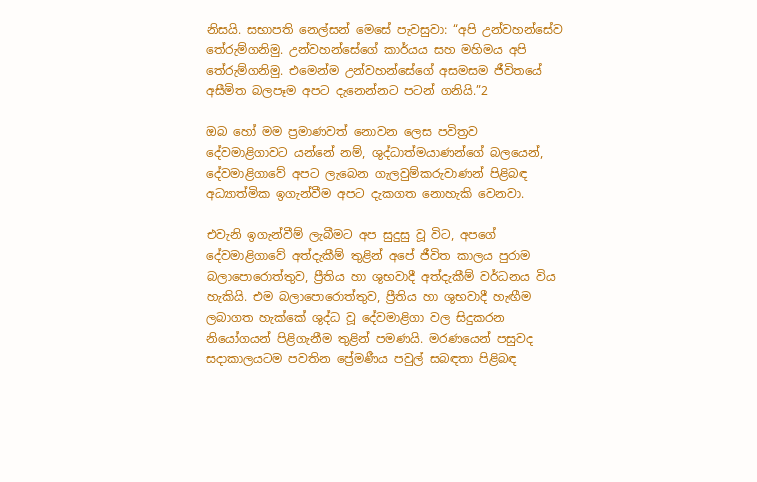නිසයි. සභාපති නෙල්සන් මෙසේ පැවසුවා: “අපි උන්වහන්සේව තේරුම්ගනිමු. උන්වහන්සේගේ කාර්යය සහ මහිමය අපි තේරුම්ගනිමු. එමෙන්ම උන්වහන්සේගේ අසමසම ජීවිතයේ අසීමිත බලපෑම අපට දැනෙන්නට පටන් ගනියි.”2

ඔබ හෝ මම ප්‍රමාණවත් නොවන ලෙස පවිත්‍රව දේවමාළිගාවට යන්නේ නම්, ශුද්ධාත්මයාණන්ගේ බලයෙන්, දේවමාළිගාවේ අපට ලැබෙන ගැලවුම්කරුවාණන් පිළිබඳ අධ්‍යාත්මික ඉගැන්වීම අපට දැකගත නොහැකි වෙනවා.

එවැනි ඉගැන්වීම් ලැබීමට අප සුදුසු වූ විට, අපගේ දේවමාළිගාවේ අත්දැකීම් තුළින් අපේ ජීවිත කාලය පුරාම බලාපොරොත්තුව, ප්‍රීතිය හා ශුභවාදී අත්දැකීම් වර්ධනය විය හැකියි. එම බලාපොරොත්තුව, ප්‍රීතිය හා ශුභවාදී හැඟීම ලබාගත හැක්කේ ශුද්ධ වූ දේවමාළිගා වල සිදුකරන නියෝගයන් පිළිගැනීම තුළින් පමණයි. මරණයෙන් පසුවද සදාකාලයටම පවතින ප්‍රේමණීය පවුල් සබඳතා පිළිබඳ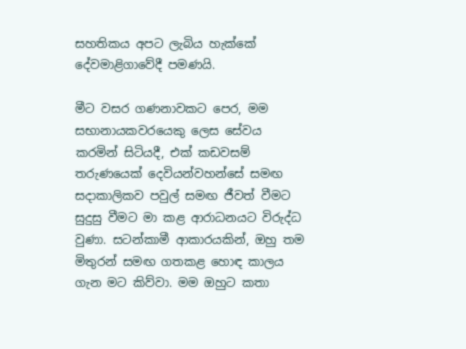සහතිකය අපට ලැබිය හැක්කේ දේවමාළිගාවේදී පමණයි.

මීට වසර ගණනාවකට පෙර, මම සභානායකවරයෙකු ලෙස සේවය කරමින් සිටියදී, එක් කඩවසම් තරුණයෙක් දෙවියන්වහන්සේ සමඟ සදාකාලිකව පවුල් සමඟ ජීවත් වීමට සුදුසු වීමට මා කළ ආරාධනයට විරුද්ධ වුණා. සටන්කාමී ආකාරයකින්, ඔහු තම මිතුරන් සමඟ ගතකළ හොඳ කාලය ගැන මට කිව්වා. මම ඔහුට කතා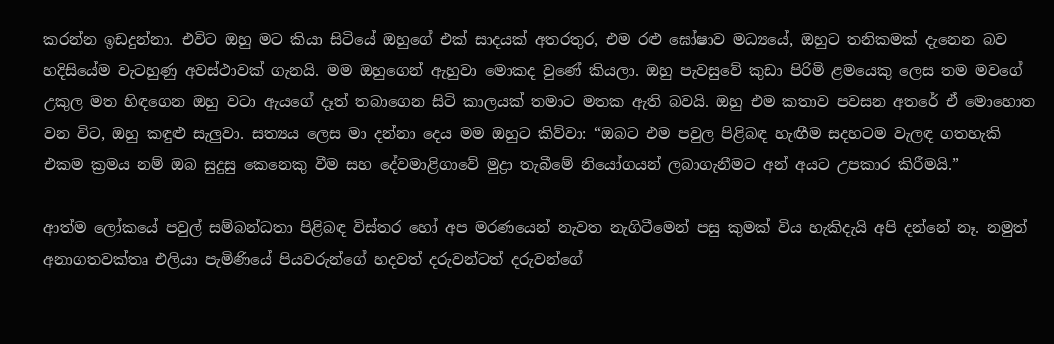කරන්න ඉඩදුන්නා. එවිට ඔහු මට කියා සිටියේ ඔහුගේ එක් සාදයක් අතරතුර, එම රළු ඝෝෂාව මධ්‍යයේ, ඔහුට තනිකමක් දැනෙන බව හදිසියේම වැටහුණු අවස්ථාවක් ගැනයි. මම ඔහුගෙන් ඇහුවා මොකද වුණේ කියලා. ඔහු පැවසුවේ කුඩා පිරිමි ළමයෙකු ලෙස තම මවගේ උකුල මත හිඳගෙන ඔහු වටා ඇයගේ දෑත් තබාගෙන සිටි කාලයක් තමාට මතක ඇති බවයි. ඔහු එම කතාව පවසන අතරේ ඒ මොහොත වන විට, ඔහු කඳුළු සැලුවා. සත්‍යය ලෙස මා දන්නා දෙය මම ඔහුට කිව්වා: “ඔබට එම පවුල පිළිබඳ හැඟීම සදහටම වැලඳ ගතහැකි එකම ක්‍රමය නම් ඔබ සුදුසු කෙනෙකු වීම සහ දේවමාළිගාවේ මුද්‍රා තැබීමේ නියෝගයන් ලබාගැනීමට අන් අයට උපකාර කිරීමයි.”

ආත්ම ලෝකයේ පවුල් සම්බන්ධතා පිළිබඳ විස්තර හෝ අප මරණයෙන් නැවත නැගිටීමෙන් පසු කුමක් විය හැකිදැයි අපි දන්නේ නෑ. නමුත් අනාගතවක්තෘ එලියා පැමිණියේ පියවරුන්ගේ හදවත් දරුවන්ටත් දරුවන්ගේ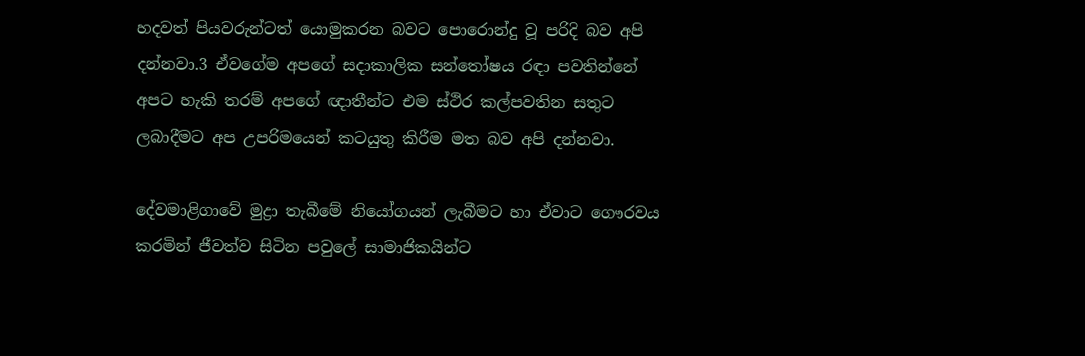හදවත් පියවරුන්ටත් යොමුකරන බවට පොරොන්දු වූ පරිදි බව අපි දන්නවා.3 ඒවගේම අපගේ සදාකාලික සන්තෝෂය රඳා පවතින්නේ අපට හැකි තරම් අපගේ ඥාතීන්ට එම ස්ථිර කල්පවතින සතුට ලබාදීමට අප උපරිමයෙන් කටයුතු කිරීම මත බව අපි දන්නවා.

දේවමාළිගාවේ මුද්‍රා තැබීමේ නියෝගයන් ලැබීමට හා ඒවාට ගෞරවය කරමින් ජීවත්ව සිටින පවුලේ සාමාජිකයින්ට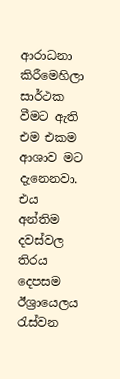ආරාධනා කිරීමෙහිලා සාර්ථක වීමට ඇති එම එකම ආශාව මට දැනෙනවා. එය අන්තිම දවස්වල තිරය දෙපසම ඊශ්‍රායෙලය රැස්වන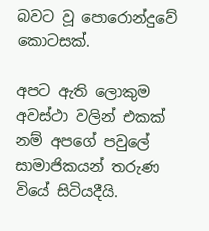බවට වූ පොරොන්දුවේ කොටසක්.

අපට ඇති ලොකුම අවස්ථා වලින් එකක් නම් අපගේ පවුලේ සාමාජිකයන් තරුණ වියේ සිටියදීයි.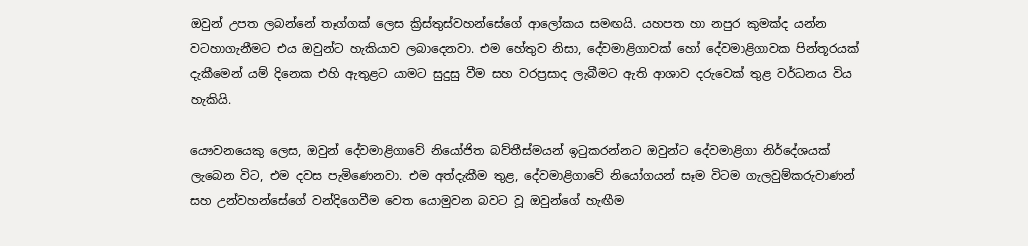ඔවුන් උපත ලබන්නේ තෑග්ගක් ලෙස ක්‍රිස්තුස්වහන්සේගේ ආලෝකය සමඟයි. යහපත හා නපුර කුමක්ද යන්න වටහාගැනීමට එය ඔවුන්ට හැකියාව ලබාදෙනවා. එම හේතුව නිසා, දේවමාළිගාවක් හෝ දේවමාළිගාවක පින්තූරයක් දැකීමෙන් යම් දිනෙක එහි ඇතුළට යාමට සුදුසු වීම සහ වරප්‍රසාද ලැබීමට ඇති ආශාව දරුවෙක් තුළ වර්ධනය විය හැකියි.

යෞවනයෙකු ලෙස, ඔවුන් දේවමාළිගාවේ නියෝජිත බව්තීස්මයන් ඉටුකරන්නට ඔවුන්ට දේවමාළිගා නිර්දේශයක් ලැබෙන විට, එම දවස පැමිණෙනවා. එම අත්දැකීම තුළ, දේවමාළිගාවේ නියෝගයන් සෑම විටම ගැලවුම්කරුවාණන් සහ උන්වහන්සේගේ වන්දිගෙවීම වෙත යොමුවන බවට වූ ඔවුන්ගේ හැඟීම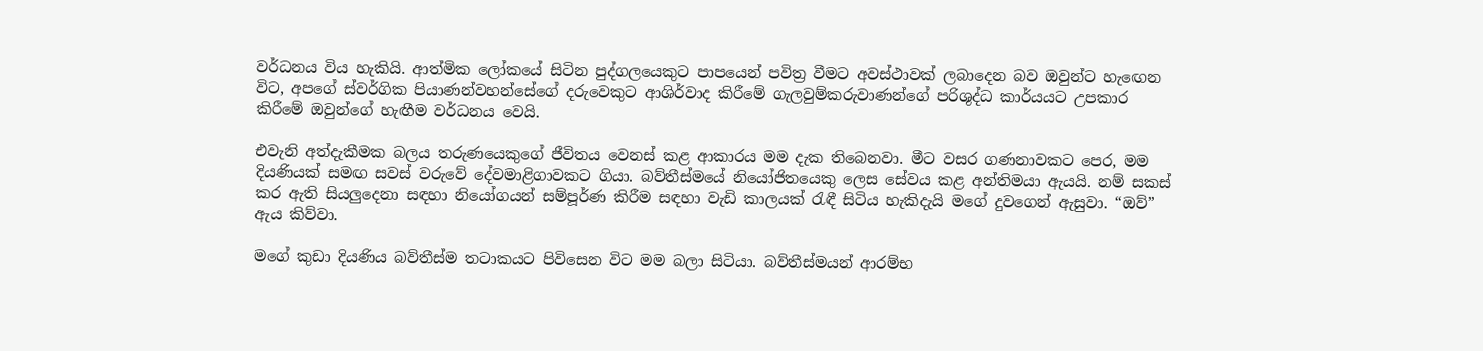වර්ධනය විය හැකියි. ආත්මික ලෝකයේ සිටින පුද්ගලයෙකුට පාපයෙන් පවිත්‍ර වීමට අවස්ථාවක් ලබාදෙන බව ඔවුන්ට හැඟෙන විට, අපගේ ස්වර්ගික පියාණන්වහන්සේගේ දරුවෙකුට ආශිර්වාද කිරීමේ ගැලවුම්කරුවාණන්ගේ පරිශුද්ධ කාර්යයට උපකාර කිරීමේ ඔවුන්ගේ හැඟීම වර්ධනය වෙයි.

එවැනි අත්දැකීමක බලය තරුණයෙකුගේ ජීවිතය වෙනස් කළ ආකාරය මම දැක තිබෙනවා. මීට වසර ගණනාවකට පෙර, මම දියණියක් සමඟ සවස් වරුවේ දේවමාළිගාවකට ගියා. බව්තීස්මයේ නියෝජිතයෙකු ලෙස සේවය කළ අන්තිමයා ඇයයි. නම් සකස් කර ඇති සියලුදෙනා සඳහා නියෝගයන් සම්පූර්ණ කිරීම සඳහා වැඩි කාලයක් රැඳී සිටිය හැකිදැයි මගේ දුවගෙන් ඇසුවා. “ඔව්” ඇය කිව්වා.

මගේ කුඩා දියණිය බව්තීස්ම තටාකයට පිවිසෙන විට මම බලා සිටියා. බව්තීස්මයන් ආරම්භ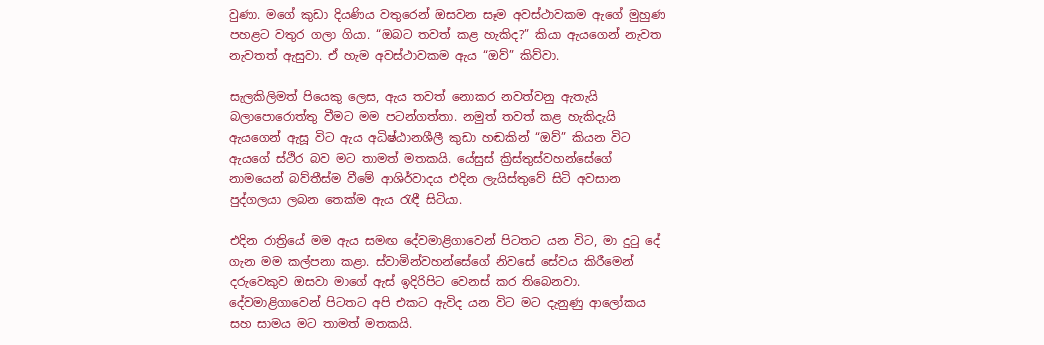වුණා. මගේ කුඩා දියණිය වතුරෙන් ඔසවන සෑම අවස්ථාවකම ඇගේ මුහුණ පහළට වතුර ගලා ගියා. “ඔබට තවත් කළ හැකිද?” කියා ඇයගෙන් නැවත නැවතත් ඇසුවා. ඒ හැම අවස්ථාවකම ඇය “ඔව්” කිව්වා.

සැලකිලිමත් පියෙකු ලෙස, ඇය තවත් නොකර නවත්වනු ඇතැයි බලාපොරොත්තු වීමට මම පටන්ගත්තා. නමුත් තවත් කළ හැකිදැයි ඇයගෙන් ඇසූ විට ඇය අධිෂ්ඨානශීලී කුඩා හඬකින් “ඔව්” කියන විට ඇයගේ ස්ථිර බව මට තාමත් මතකයි. යේසුස් ක්‍රිස්තුස්වහන්සේගේ නාමයෙන් බව්තීස්ම වීමේ ආශිර්වාදය එදින ලැයිස්තුවේ සිටි අවසාන පුද්ගලයා ලබන තෙක්ම ඇය රැඳී සිටියා.

එදින රාත්‍රියේ මම ඇය සමඟ දේවමාළිගාවෙන් පිටතට යන විට, මා දුටු දේ ගැන මම කල්පනා කළා. ස්වාමින්වහන්සේගේ නිවසේ සේවය කිරීමෙන් දරුවෙකුව ඔසවා මාගේ ඇස් ඉදිරිපිට වෙනස් කර තිබෙනවා. දේවමාළිගාවෙන් පිටතට අපි එකට ඇවිද යන විට මට දැනුණු ආලෝකය සහ සාමය මට තාමත් මතකයි.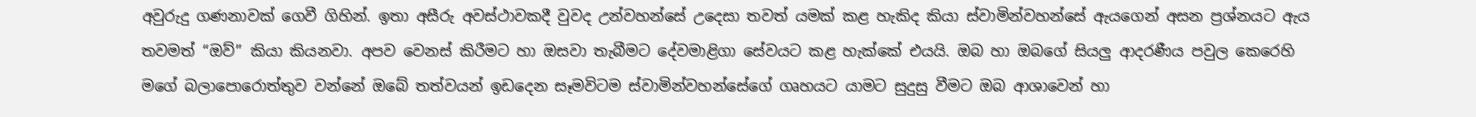අවුරුදු ගණනාවක් ගෙවී ගිහින්. ඉතා අසීරු අවස්ථාවකදී වුවද උන්වහන්සේ උදෙසා තවත් යමක් කළ හැකිද කියා ස්වාමින්වහන්සේ ඇයගෙන් අසන ප්‍රශ්නයට ඇය තවමත් “ඔව්” කියා කියනවා. අපව වෙනස් කිරීමට හා ඔසවා තැබීමට දේවමාළිගා සේවයට කළ හැක්කේ එයයි. ඔබ හා ඔබගේ සියලු ආදරණීය පවුල කෙරෙහි මගේ බලාපොරොත්තුව වන්නේ ඔබේ තත්වයන් ඉඩදෙන සෑමවිටම ස්වාමින්වහන්සේගේ ගෘහයට යාමට සුදුසු වීමට ඔබ ආශාවෙන් හා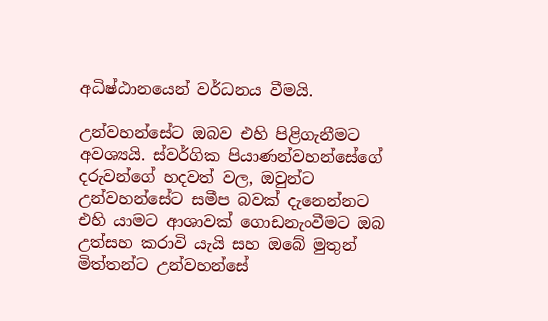අධිෂ්ඨානයෙන් වර්ධනය වීමයි.

උන්වහන්සේට ඔබව එහි පිළිගැනීමට අවශ්‍යයි. ස්වර්ගික පියාණන්වහන්සේගේ දරුවන්ගේ හදවත් වල, ඔවුන්ට උන්වහන්සේට සමීප බවක් දැනෙන්නට එහි යාමට ආශාවක් ගොඩනැංවීමට ඔබ උත්සහ කරාවි යැයි සහ ඔබේ මුතුන් මිත්තන්ට උන්වහන්සේ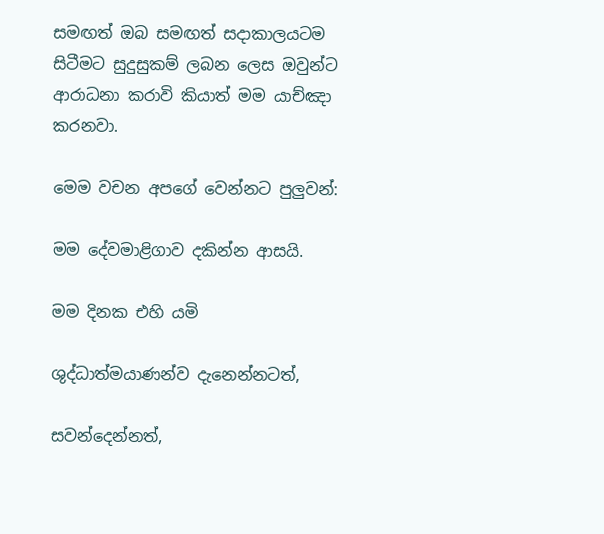සමඟත් ඔබ සමඟත් සදාකාලයටම සිටීමට සුදුසුකම් ලබන ලෙස ඔවුන්ට ආරාධනා කරාවි කියාත් මම යාච්ඤා කරනවා.

මෙම වචන අපගේ වෙන්නට පුලුවන්:

මම දේවමාළිගාව දකින්න ආසයි.

මම දිනක එහි යමි

ශුද්ධාත්මයාණන්ව දැනෙන්නටත්,

සවන්දෙන්නත්,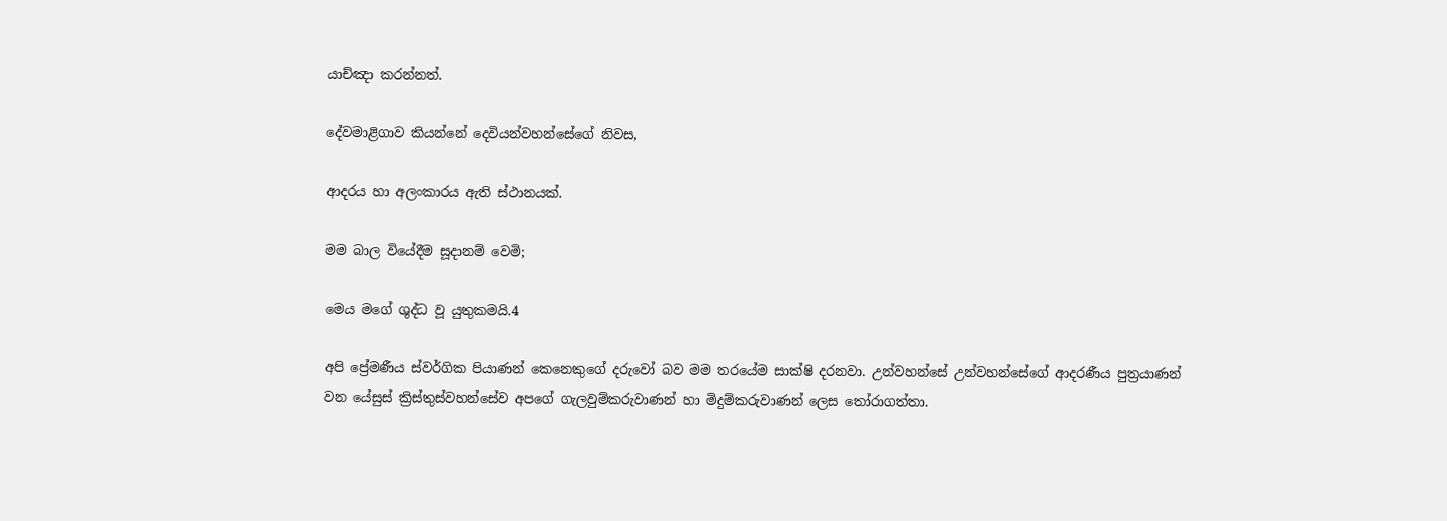යාච්ඤා කරන්නත්.

දේවමාළිගාව කියන්නේ දෙවියන්වහන්සේගේ නිවස,

ආදරය හා අලංකාරය ඇති ස්ථානයක්.

මම බාල වියේදීම සූදානම් වෙමි;

මෙය මගේ ශුද්ධ වූ යුතුකමයි.4

අපි ප්‍රේමණීය ස්වර්ගික පියාණන් කෙනෙකුගේ දරුවෝ බව මම තරයේම සාක්ෂි දරනවා. උන්වහන්සේ උන්වහන්සේගේ ආදරණීය පුත්‍රයාණන් වන යේසුස් ක්‍රිස්තුස්වහන්සේව අපගේ ගැලවුම්කරුවාණන් හා මිදුම්කරුවාණන් ලෙස තෝරාගත්තා.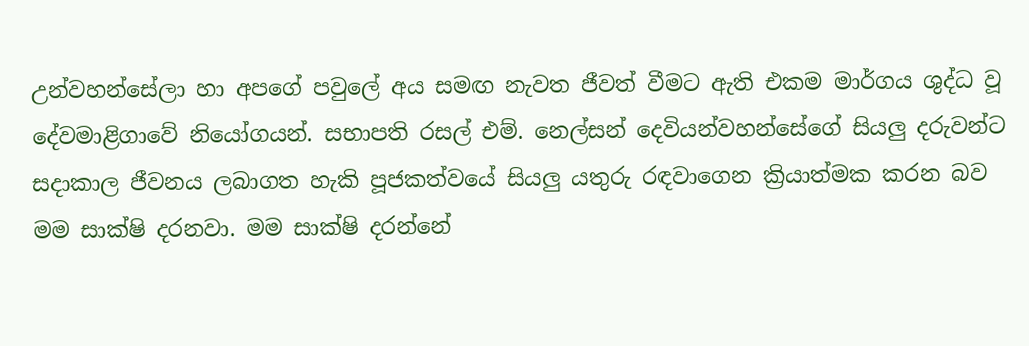උන්වහන්සේලා හා අපගේ පවුලේ අය සමඟ නැවත ජීවත් වීමට ඇති එකම මාර්ගය ශුද්ධ වූ දේවමාළිගාවේ නියෝගයන්. සභාපති රසල් එම්. නෙල්සන් දෙවියන්වහන්සේගේ සියලු දරුවන්ට සදාකාල ජීවනය ලබාගත හැකි පූජකත්වයේ සියලු යතුරු රඳවාගෙන ක්‍රියාත්මක කරන බව මම සාක්ෂි දරනවා. මම සාක්ෂි දරන්නේ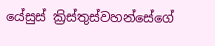යේසුස් ක්‍රිස්තුස්වහන්සේගේ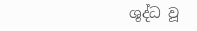ශුද්ධ වූ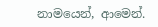නාමයෙන්, ආමෙන්.